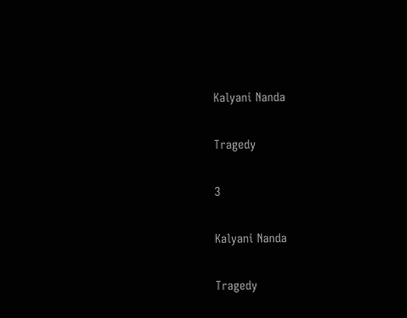Kalyani Nanda

Tragedy

3

Kalyani Nanda

Tragedy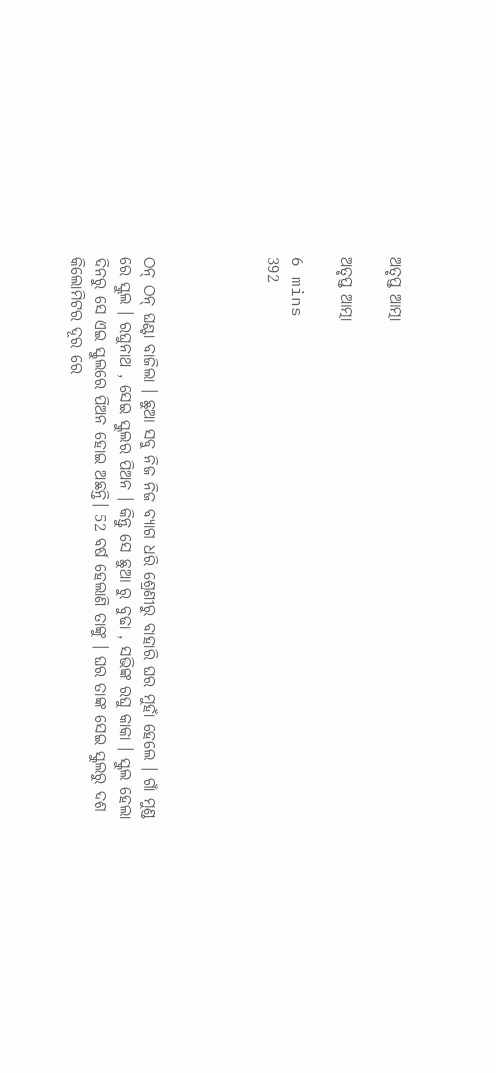ଅତୃପ୍ତ ଆତ୍ମା

ଅତୃପ୍ତ ଆତ୍ମା

6 mins
392




ଠନ୍ ଠନ୍ ଘଣ୍ଟା ବାଜିଲା । ଛୁଆ ସବୁ ନିଜ ନିଜ ବ୍ୟାଗ ଧରି ଶ୍ରେଣୀରୁ ବାହାରି ଘର ମୁହାଁ ହେଲେ । ଗାଁ ମୁଣ୍ଡ ରେ ସ୍କୁଲ । ରଘୁନାଥ , ସେଇ ସ୍କୁଲର ପିଅନ । କିନ୍ତୁ ସେ ଛୁଆ ରୁ ବୁଢା , ସଭିଙ୍କ ରଘୁ କାକା । ସ୍କୁଲ ହେଲା ଦିନରୁ ସେ ଏଇ ସ୍କୁଲରେ ପିଅନ ହୋଇ ଅଛନ୍ତି। 52 ବର୍ଷ ହେଲାଣି ତାଙ୍କୁ । ଘର ତାଙ୍କ ସେଇ ସ୍କୁଲରୁ ଦଶ କିଲୋମିଟର ଦୂର ରେ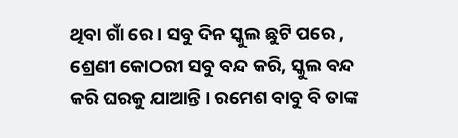ଥିବା ଗାଁ ରେ । ସବୁ ଦିନ ସ୍କୁଲ ଛୁଟି ପରେ , ଶ୍ରେଣୀ କୋଠରୀ ସବୁ ବନ୍ଦ କରି, ସ୍କୁଲ ବନ୍ଦ କରି ଘରକୁ ଯାଆନ୍ତି । ରମେଶ ବାବୁ ବି ତାଙ୍କ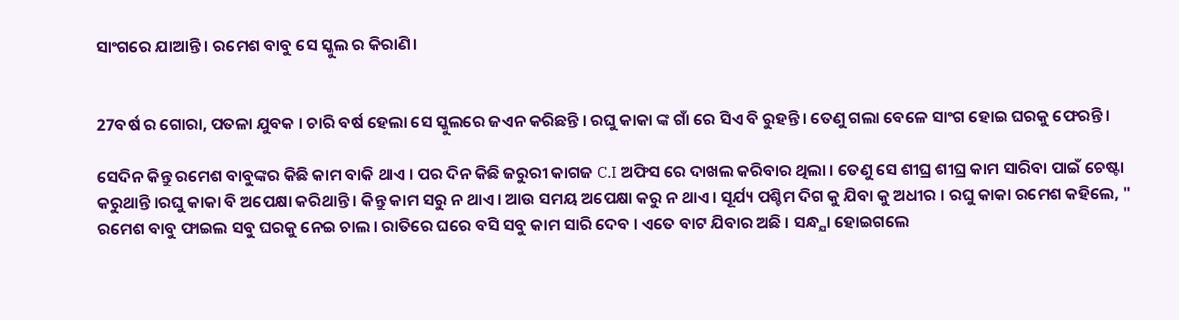ସାଂଗରେ ଯାଆନ୍ତି । ରମେଶ ବାବୁ ସେ ସ୍କୁଲ ର କିରାଣି।


27ବର୍ଷ ର ଗୋରା, ପତଳା ଯୁବକ । ଚାରି ବର୍ଷ ହେଲା ସେ ସ୍କୁଲରେ ଜଏନ କରିଛନ୍ତି । ରଘୁ କାକା ଙ୍କ ଗାଁ ରେ ସିଏ ବି ରୁହନ୍ତି । ତେଣୁ ଗଲା ବେଳେ ସାଂଗ ହୋଇ ଘରକୁ ଫେରନ୍ତି ।

ସେଦିନ କିନ୍ତୁ ରମେଶ ବାବୁଙ୍କର କିଛି କାମ ବାକି ଥାଏ । ପର ଦିନ କିଛି ଜରୁରୀ କାଗଜ C.I ଅଫିସ ରେ ଦାଖଲ କରିବାର ଥିଲା । ତେଣୁ ସେ ଶୀଘ୍ର ଶୀଘ୍ର କାମ ସାରିବା ପାଇଁ ଚେଷ୍ଟା କରୁଥାନ୍ତି ।ରଘୁ କାକା ବି ଅପେକ୍ଷା କରିଥାନ୍ତି । କିନ୍ତୁ କାମ ସରୁ ନ ଥାଏ। ଆଉ ସମୟ ଅପେକ୍ଷା କରୁ ନ ଥାଏ। ସୂର୍ଯ୍ୟ ପଶ୍ଚିମ ଦିଗ କୁ ଯିବା କୁ ଅଧୀର । ରଘୁ କାକା ରମେଶ କହିଲେ, " ରମେଶ ବାବୁ ଫାଇଲ ସବୁ ଘରକୁ ନେଇ ଚାଲ । ରାତିରେ ଘରେ ବସି ସବୁ କାମ ସାରି ଦେବ । ଏତେ ବାଟ ଯିବାର ଅଛି । ସନ୍ଧ୍ଯା ହୋଇଗଲେ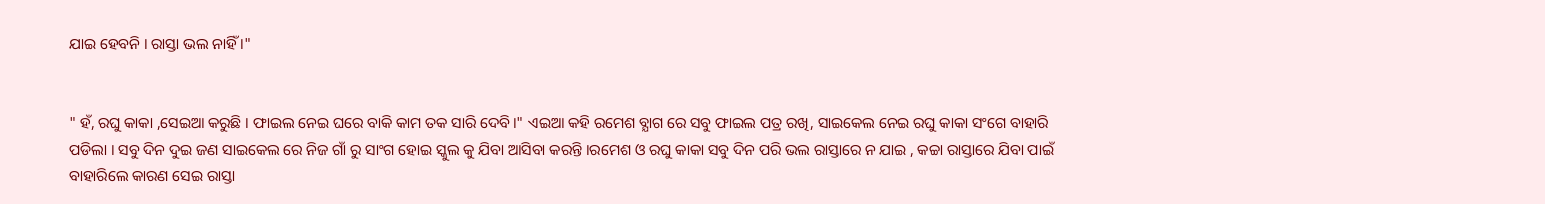ଯାଇ ହେବନି । ରାସ୍ତା ଭଲ ନାହିଁ ।"


" ହଁ, ରଘୁ କାକା ,ସେଇଆ କରୁଛି । ଫାଇଲ ନେଇ ଘରେ ବାକି କାମ ତକ ସାରି ଦେବି।" ଏଇଆ କହି ରମେଶ ବ୍ଯାଗ ରେ ସବୁ ଫାଇଲ ପତ୍ର ରଖି, ସାଇକେଲ ନେଇ ରଘୁ କାକା ସଂଗେ ବାହାରି ପଡିଲା । ସବୁ ଦିନ ଦୁଇ ଜଣ ସାଇକେଲ ରେ ନିଜ ଗାଁ ରୁ ସାଂଗ ହୋଇ ସ୍କୁଲ କୁ ଯିବା ଆସିବା କରନ୍ତି ।ରମେଶ ଓ ରଘୁ କାକା ସବୁ ଦିନ ପରି ଭଲ ରାସ୍ତାରେ ନ ଯାଇ , କଚ୍ଚା ରାସ୍ତାରେ ଯିବା ପାଇଁ ବାହାରିଲେ କାରଣ ସେଇ ରାସ୍ତା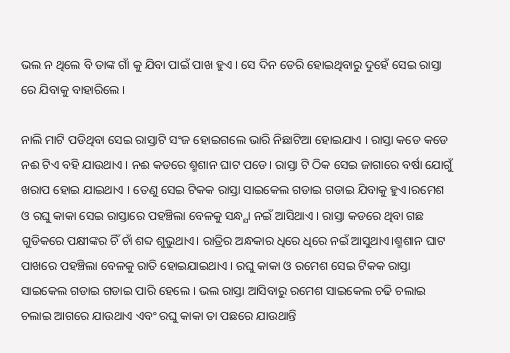ଭଲ ନ ଥିଲେ ବି ତାଙ୍କ ଗାଁ କୁ ଯିବା ପାଇଁ ପାଖ ହୁଏ । ସେ ଦିନ ଡେରି ହୋଇଥିବାରୁ ଦୁହେଁ ସେଇ ରାସ୍ତା ରେ ଯିବାକୁ ବାହାରିଲେ ।

ନାଲି ମାଟି ପଡିଥିବା ସେଇ ରାସ୍ତାଟି ସଂଜ ହୋଇଗଲେ ଭାରି ନିଛାଟିଆ ହୋଇଯାଏ । ରାସ୍ତା କଡେ କଡେ ନଈ ଟିଏ ବହି ଯାଉଥାଏ । ନଈ କଡରେ ଶ୍ମଶାନ ଘାଟ ପଡେ। ରାସ୍ତା ଟି ଠିକ ସେଇ ଜାଗାରେ ବର୍ଷା ଯୋଗୁଁ ଖରାପ ହୋଇ ଯାଇଥାଏ । ତେଣୁ ସେଇ ଟିକକ ରାସ୍ତା ସାଇକେଲ ଗଡାଇ ଗଡାଇ ଯିବାକୁ ହୁଏ।ରମେଶ ଓ ରଘୁ କାକା ସେଇ ରାସ୍ତାରେ ପହଞ୍ଚିଲା ବେଳକୁ ସନ୍ଧ୍ଯା ନଇଁ ଆସିଥାଏ । ରାସ୍ତା କଡରେ ଥିବା ଗଛ ଗୁଡିକରେ ପକ୍ଷୀଙ୍କର ଚିଁ ଚାଁ ଶବ୍ଦ ଶୁଭୁଥାଏ। ରାତ୍ରିର ଅନ୍ଧକାର ଧିରେ ଧିରେ ନଇଁ ଆସୁଥାଏ।ଶ୍ମଶାନ ଘାଟ ପାଖରେ ପହଞ୍ଚିଲା ବେଳକୁ ରାତି ହୋଇଯାଇଥାଏ । ରଘୁ କାକା ଓ ରମେଶ ସେଇ ଟିକକ ରାସ୍ତା ସାଇକେଲ ଗଡାଇ ଗଡାଇ ପାରି ହେଲେ । ଭଲ ରାସ୍ତା ଆସିବାରୁ ରମେଶ ସାଇକେଲ ଚଢି ଚଲାଇ ଚଲାଇ ଆଗରେ ଯାଉଥାଏ ଏବଂ ରଘୁ କାକା ତା ପଛରେ ଯାଉଥାନ୍ତି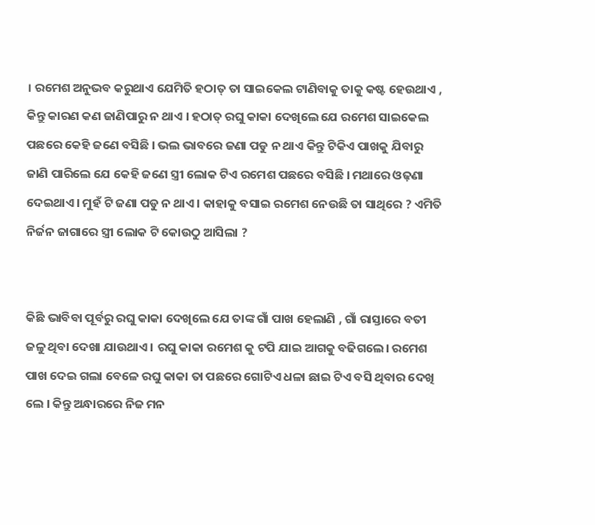। ରମେଶ ଅନୁଭବ କରୁଥାଏ ଯେମିତି ହଠାତ୍ ତା ସାଇକେଲ ଟାଣିବାକୁ ତାକୁ କଷ୍ଟ ହେଉଥାଏ , କିନ୍ତୁ କାରଣ କଣ ଜାଣିପାରୁ ନ ଥାଏ । ହଠାତ୍ ରଘୁ କାକା ଦେଖିଲେ ଯେ ରମେଶ ସାଇକେଲ ପଛରେ କେହି ଜଣେ ବସିଛି । ଭଲ ଭାବରେ ଜଣା ପଡୁ ନ ଥାଏ କିନ୍ତୁ ଟିକିଏ ପାଖକୁ ଯିବାରୁ ଜାଣି ପାରିଲେ ଯେ କେହି ଜଣେ ସ୍ତ୍ରୀ ଲୋକ ଟିଏ ରମେଶ ପଛରେ ବସିଛି । ମଥାରେ ଓଢ଼ଣା ଦେଇଥାଏ । ମୁହଁ ଟି ଜଣା ପଡୁ ନ ଥାଏ । କାହାକୁ ବସାଇ ରମେଶ ନେଉଛି ତା ସାଥିରେ ? ଏମିତି ନିର୍ଜନ ଜାଗାରେ ସ୍ତ୍ରୀ ଲୋକ ଟି କୋଉଠୁ ଆସିଲା ?


କିଛି ଭାବିବା ପୂର୍ବରୁ ରଘୁ କାକା ଦେଖିଲେ ଯେ ତାଙ୍କ ଗାଁ ପାଖ ହେଲାଣି , ଗାଁ ରାସ୍ତାରେ ବତୀ ଜଳୁ ଥିବା ଦେଖା ଯାଉଥାଏ । ରଘୁ କାକା ରମେଶ କୁ ଟପି ଯାଇ ଆଗକୁ ବଢିଗଲେ। ରମେଶ ପାଖ ଦେଇ ଗଲା ବେଳେ ରଘୁ କାକା ତା ପଛରେ ଗୋଟିଏ ଧଳା ଛାଇ ଟିଏ ବସି ଥିବାର ଦେଖି ଲେ । କିନ୍ତୁ ଅନ୍ଧାରରେ ନିଜ ମନ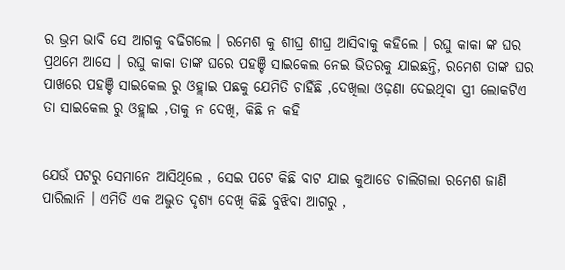ର ଭ୍ରମ ଭାବି ସେ ଆଗକୁ ବଢିଗଲେ । ରମେଶ କୁ ଶୀଘ୍ର ଶୀଘ୍ର ଆସିବାକୁ କହିଲେ । ରଘୁ କାକା ଙ୍କ ଘର ପ୍ରଥମେ ଆସେ । ରଘୁ କାକା ତାଙ୍କ ଘରେ ପହଞ୍ଚି ସାଇକେଲ ନେଇ ଭିତରକୁ ଯାଇଛନ୍ତି, ରମେଶ ତାଙ୍କ ଘର ପାଖରେ ପହଞ୍ଚି ସାଇକେଲ ରୁ ଓହ୍ଲାଇ ପଛକୁ ଯେମିତି ଚାହିଁଛି ,ଦେଖିଲା ଓଢ଼ଣା ଦେଇଥିବା ସ୍ତ୍ରୀ ଲୋକଟିଏ ତା ସାଇକେଲ ରୁ ଓହ୍ଲାଇ ,ତାକୁ ନ ଦେଖି, କିଛି ନ କହି


ଯେଉଁ ପଟରୁ ସେମାନେ ଆସିଥିଲେ , ସେଇ ପଟେ କିଛି ବାଟ ଯାଇ କୁଆଡେ ଚାଲିଗଲା ରମେଶ ଜାଣି ପାରିଲାନି । ଏମିତି ଏକ ଅଦ୍ଭୁତ ଦୃଶ୍ଯ ଦେଖି କିଛି ବୁଝିବା ଆଗରୁ ,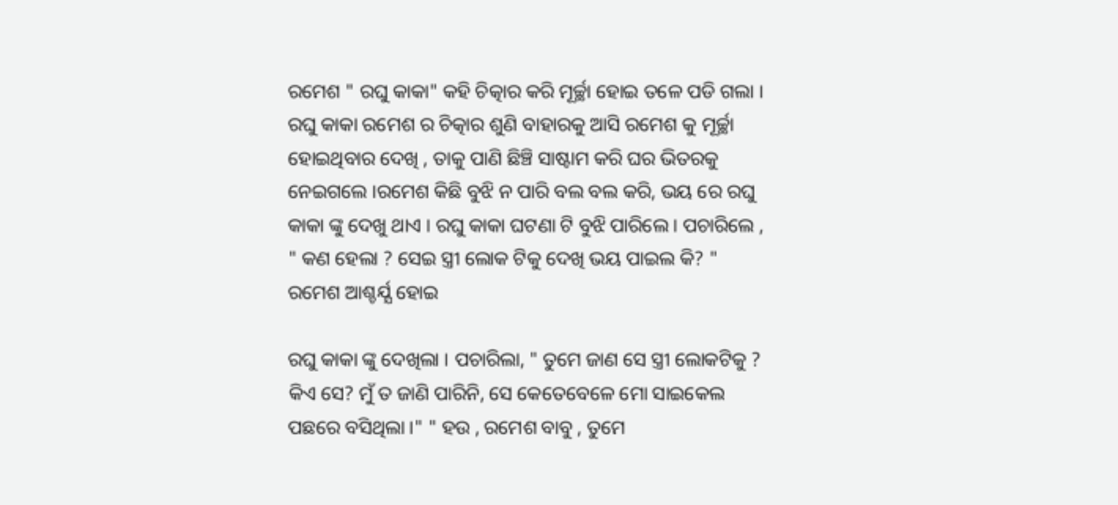ରମେଶ " ରଘୁ କାକା" କହି ଚିତ୍କାର କରି ମୂର୍ଚ୍ଛା ହୋଇ ତଳେ ପଡି ଗଲା । ରଘୁ କାକା ରମେଶ ର ଚିତ୍କାର ଶୁଣି ବାହାରକୁ ଆସି ରମେଶ କୁ ମୂର୍ଚ୍ଛା ହୋଇଥିବାର ଦେଖି , ତାକୁ ପାଣି ଛିଞ୍ଚି ସାଷ୍ଟାମ କରି ଘର ଭିତରକୁ ନେଇଗଲେ ।ରମେଶ କିଛି ବୁଝି ନ ପାରି ବଲ ବଲ କରି, ଭୟ ରେ ରଘୁ କାକା ଙ୍କୁ ଦେଖୁ ଥାଏ । ରଘୁ କାକା ଘଟଣା ଟି ବୁଝି ପାରିଲେ । ପଚାରିଲେ , " କଣ ହେଲା ? ସେଇ ସ୍ତ୍ରୀ ଲୋକ ଟିକୁ ଦେଖି ଭୟ ପାଇଲ କି? " ରମେଶ ଆଶ୍ଚର୍ଯ୍ଯ ହୋଇ

ରଘୁ କାକା ଙ୍କୁ ଦେଖିଲା । ପଚାରିଲା, " ତୁମେ ଜାଣ ସେ ସ୍ତ୍ରୀ ଲୋକଟିକୁ ? କିଏ ସେ? ମୁଁ ତ ଜାଣି ପାରିନି, ସେ କେତେବେଳେ ମୋ ସାଇକେଲ ପଛରେ ବସିଥିଲା ।" " ହଉ , ରମେଶ ବାବୁ , ତୁମେ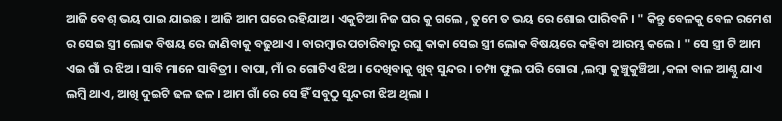ଆଜି ବେଶ୍ ଭୟ ପାଇ ଯାଇଛ । ଆଜି ଆମ ଘରେ ରହିଯାଅ। ଏକୁଟିଆ ନିଜ ଘର କୁ ଗଲେ , ତୁମେ ତ ଭୟ ରେ ଶୋଇ ପାରିବନି । " କିନ୍ତୁ ବେଳକୁ ବେଳ ରମେଶ ର ସେଇ ସ୍ତ୍ରୀ ଲୋକ ବିଷୟ ରେ ଜାଣିବାକୁ ବଢୁଥାଏ । ବାରମ୍ବାର ପଚାରିବାରୁ ରଘୁ କାକା ସେଇ ସ୍ତ୍ରୀ ଲୋକ ବିଷୟରେ କହିବା ଆରମ୍ଭ କଲେ । " ସେ ସ୍ତ୍ରୀ ଟି ଆମ ଏଇ ଗାଁ ର ଝିଅ । ସାବି ମାନେ ସାବିତ୍ରୀ । ବାପା, ମାଁ ର ଗୋଟିଏ ଝିଅ । ଦେଖିବାକୁ ଖୁବ୍ ସୁନ୍ଦର । ଚମ୍ପା ଫୁଲ ପରି ଗୋରା ,ଲମ୍ବା କୁଞ୍ଚୁକୁଞ୍ଚିଆ ,କଳା ବାଳ ଆଣ୍ଠୁ ଯାଏ ଲମ୍ବି ଥାଏ, ଆଖି ଦୁଇଟି ଢଳ ଢଳ । ଆମ ଗାଁ ରେ ସେ ହିଁ ସବୁଠୁ ସୁନ୍ଦରୀ ଝିଅ ଥିଲା ।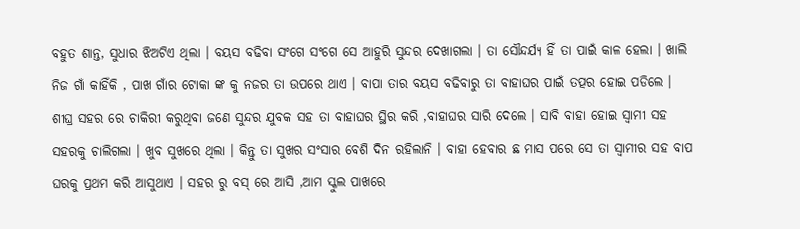ବହୁତ ଶାନ୍ତ, ସୁଧାର ଝିଅଟିଏ ଥିଲା । ବୟସ ବଢିବା ସଂଗେ ସଂଗେ ସେ ଆହୁରି ସୁନ୍ଦର ଦେଖାଗଲା । ତା ସୌନ୍ଦର୍ଯ୍ଯ ହିଁ ତା ପାଇଁ କାଳ ହେଲା । ଖାଲି ନିଜ ଗାଁ କାହିଁକି , ପାଖ ଗାଁର ଟୋକା ଙ୍କ କୁ ନଜର ତା ଉପରେ ଥାଏ । ବାପା ତାର ବୟସ ବଢିବାରୁ ତା ବାହାଘର ପାଇଁ ତତ୍ପର ହୋଇ ପଡିଲେ । ଶୀଘ୍ର ସହର ରେ ଚାକିରୀ କରୁଥିବା ଜଣେ ସୁନ୍ଦର ଯୁବକ ସହ ତା ବାହାଘର ସ୍ଥିର କରି ,ବାହାଘର ସାରି ଦେଲେ । ସାବି ବାହା ହୋଇ ସ୍ବାମୀ ସହ ସହରକୁ ଚାଲିଗଲା । ଖୁବ ସୁଖରେ ଥିଲା । କିନ୍ତୁ ତା ସୁଖର ସଂସାର ବେଶି ଦିନ ରହିଲାନି । ବାହା ହେବାର ଛ ମାସ ପରେ ସେ ତା ସ୍ବାମୀର ସହ ବାପ ଘରକୁ ପ୍ରଥମ କରି ଆସୁଥାଏ । ସହର ରୁ ବସ୍ ରେ ଆସି ,ଆମ ସ୍କୁଲ ପାଖରେ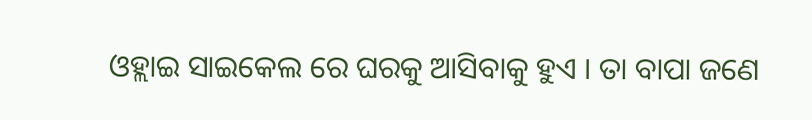ଓହ୍ଲାଇ ସାଇକେଲ ରେ ଘରକୁ ଆସିବାକୁ ହୁଏ । ତା ବାପା ଜଣେ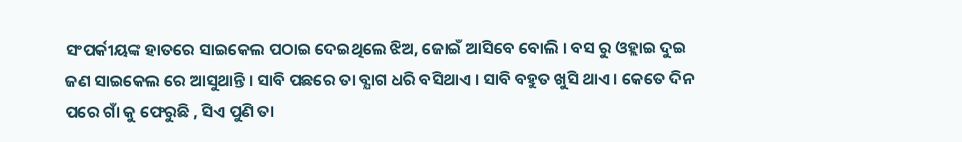ସଂପର୍କୀୟଙ୍କ ହାତରେ ସାଇକେଲ ପଠାଇ ଦେଇଥିଲେ ଝିଅ, ଜୋଇଁ ଆସିବେ ବୋଲି । ବସ ରୁ ଓହ୍ଲାଇ ଦୁଇ ଜଣ ସାଇକେଲ ରେ ଆସୁଥାନ୍ତି । ସାବି ପଛରେ ତା ବ୍ଯାଗ ଧରି ବସିଥାଏ । ସାବି ବହୁତ ଖୁସି ଥାଏ । କେତେ ଦିନ ପରେ ଗାଁ କୁ ଫେରୁଛି , ସିଏ ପୁଣି ତା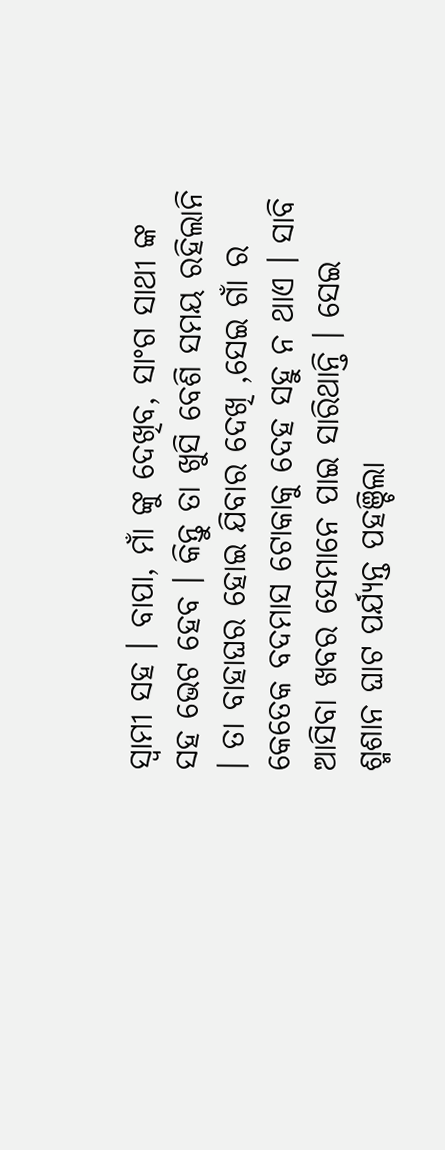ସ୍ବାମୀ ସହ । ବାପା, ମାଁ ଙ୍କୁ ଦେଖିବ, ସାଂଗ ସାଥୀ ଙ୍କ ସହ ଭେଟ ହେବ । କିନ୍ତୁ ତା ଖୁସି ବେଶି ସମୟ ରହିଲାନି । ତା ବାହାଘର ହୋଇ ଯିବାର ଦେଖି ,ସେଇ ଗାଁ ର କେତେକ ବଦମାସ ଟୋକାକୁ ଦେହ ସହୁ ନ ଥାଏ । ସାବି ଆସିବା ଖବର ସେମାନେ ପାଇ ସାରିଥାନ୍ତି । ସେଇ ଶ୍ମଶାନ ଘାଟ ପର୍ଯ୍ୟନ୍ତ ପହଞ୍ଚିଲା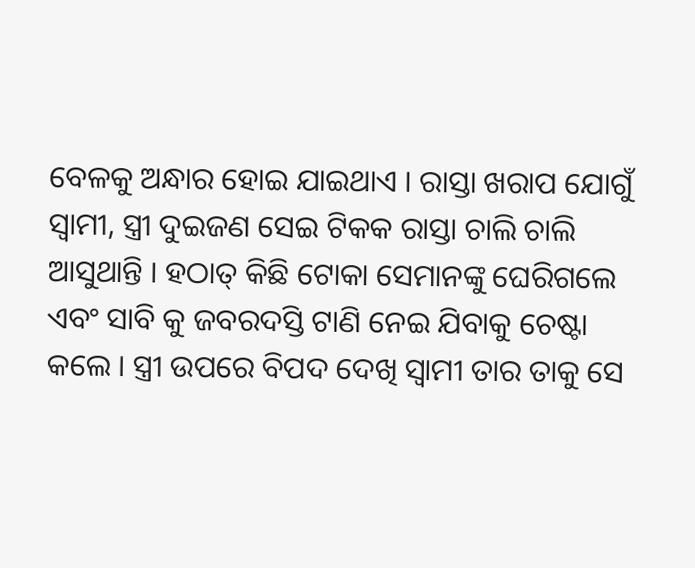ବେଳକୁ ଅନ୍ଧାର ହୋଇ ଯାଇଥାଏ । ରାସ୍ତା ଖରାପ ଯୋଗୁଁ ସ୍ବାମୀ, ସ୍ତ୍ରୀ ଦୁଇଜଣ ସେଇ ଟିକକ ରାସ୍ତା ଚାଲି ଚାଲି ଆସୁଥାନ୍ତି । ହଠାତ୍ କିଛି ଟୋକା ସେମାନଙ୍କୁ ଘେରିଗଲେ ଏବଂ ସାବି କୁ ଜବରଦସ୍ତି ଟାଣି ନେଇ ଯିବାକୁ ଚେଷ୍ଟା କଲେ । ସ୍ତ୍ରୀ ଉପରେ ବିପଦ ଦେଖି ସ୍ବାମୀ ତାର ତାକୁ ସେ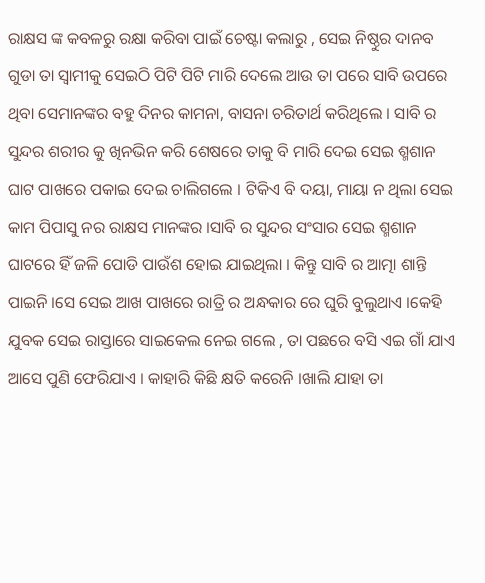ରାକ୍ଷସ ଙ୍କ କବଳରୁ ରକ୍ଷା କରିବା ପାଇଁ ଚେଷ୍ଟା କଲାରୁ , ସେଇ ନିଷ୍ଠୁର ଦାନବ ଗୁଡା ତା ସ୍ବାମୀକୁ ସେଇଠି ପିଟି ପିଟି ମାରି ଦେଲେ ଆଉ ତା ପରେ ସାବି ଉପରେ ଥିବା ସେମାନଙ୍କର ବହୁ ଦିନର କାମନା, ବାସନା ଚରିତାର୍ଥ କରିଥିଲେ । ସାବି ର ସୁନ୍ଦର ଶରୀର କୁ ଖିନଭିନ କରି ଶେଷରେ ତାକୁ ବି ମାରି ଦେଇ ସେଇ ଶ୍ମଶାନ ଘାଟ ପାଖରେ ପକାଇ ଦେଇ ଚାଲିଗଲେ । ଟିକିଏ ବି ଦୟା, ମାୟା ନ ଥିଲା ସେଇ କାମ ପିପାସୁ ନର ରାକ୍ଷସ ମାନଙ୍କର ।ସାବି ର ସୁନ୍ଦର ସଂସାର ସେଇ ଶ୍ମଶାନ ଘାଟରେ ହିଁ ଜଳି ପୋଡି ପାଉଁଶ ହୋଇ ଯାଇଥିଲା । କିନ୍ତୁ ସାବି ର ଆତ୍ମା ଶାନ୍ତି ପାଇନି ।ସେ ସେଇ ଆଖ ପାଖରେ ରାତ୍ରି ର ଅନ୍ଧକାର ରେ ଘୁରି ବୁଲୁଥାଏ ।କେହି ଯୁବକ ସେଇ ରାସ୍ତାରେ ସାଇକେଲ ନେଇ ଗଲେ , ତା ପଛରେ ବସି ଏଇ ଗାଁ ଯାଏ ଆସେ ପୁଣି ଫେରିଯାଏ । କାହାରି କିଛି କ୍ଷତି କରେନି ।ଖାଲି ଯାହା ତା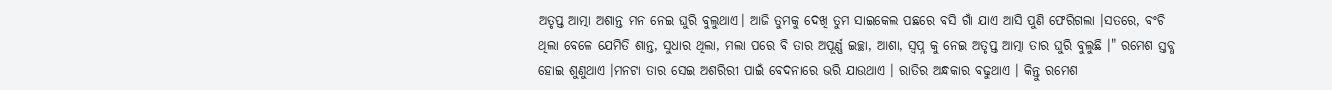ଅତୃପ୍ତ ଆତ୍ମା ଅଶାନ୍ତ ମନ ନେଇ ଘୁରି ବୁଲୁଥାଏ। ଆଜି ତୁମକୁ ଦେଖି ତୁମ ସାଇକେଲ ପଛରେ ବସି ଗାଁ ଯାଏ ଆସି ପୁଣି ଫେରିଗଲା ।ସତରେ, ବଂଚି ଥିଲା ବେଳେ ଯେମିତି ଶାନ୍ତ, ସୁଧାର ଥିଲା, ମଲା ପରେ ବି ତାର ଅପୂର୍ଣ୍ଣ ଇଚ୍ଛା, ଆଶା, ସ୍ବପ୍ନ କୁ ନେଇ ଅତୃପ୍ତ ଆତ୍ମା ତାର ଘୁରି ବୁଲୁଛି ।" ରମେଶ ସ୍ତବ୍ଧ ହୋଇ ଶୁଣୁଥାଏ ।ମନଟା ତାର ସେଇ ଅଶରିରୀ ପାଇଁ ବେଦନାରେ ଭରି ଯାଉଥାଏ । ରାତିର ଅନ୍ଧକାର ବଢୁଥାଏ । କିନ୍ତୁ ରମେଶ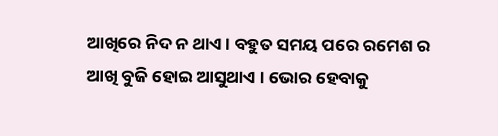ଆଖିରେ ନିଦ ନ ଥାଏ । ବହୁତ ସମୟ ପରେ ରମେଶ ର ଆଖି ବୁଜି ହୋଇ ଆସୁଥାଏ । ଭୋର ହେବାକୁ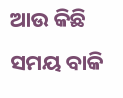ଆଉ କିଛି ସମୟ ବାକି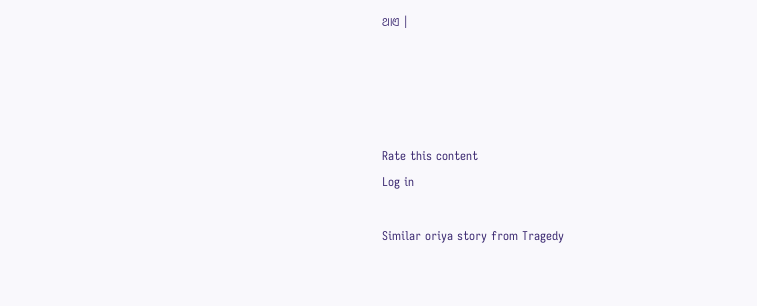ଥାଏ ।




Rate this content
Log in

Similar oriya story from Tragedy